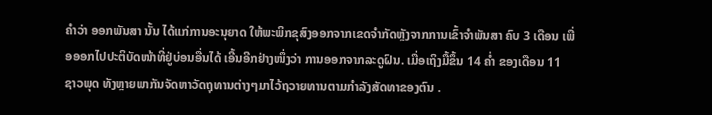ຄຳວ່າ ອອກພັນສາ ນັ້ນ ໄດ້ແກ່ການອະນຸຍາດ ໃຫ້ພະພິກຂຸສົງອອກຈາກເຂດຈຳກັດຫຼັງຈາກການເຂົ້າຈຳພັນສາ ຄົບ 3 ເດືອນ ເພື່ອອອກໄປປະຕິບັດໜ້າທີ່ຢູ່ບ່ອນອື່ນໄດ້ ເອີ້ນອີກຢ່າງໜຶ່ງວ່າ ການອອກຈາກລະດູຝົນ. ເມື່ອເຖິງມື້ຂຶ້ນ 14 ຄ່ຳ ຂອງເດືອນ 11 ຊາວພຸດ ທັງຫຼາຍພາກັນຈັດຫາວັດຖຸທານຕ່າງໆມາໄວ້ຖວາຍທານຕາມກຳລັງສັດທາຂອງຕົນ .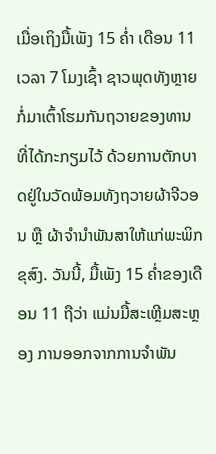ເມື່ອເຖິງມື້ເພັງ 15 ຄ່ຳ ເດືອນ 11 ເວລາ 7 ໂມງເຊົ້າ ຊາວພຸດທັງຫຼາຍກໍ່ມາເຕົ້າໂຮມກັນຖວາຍຂອງທານ ທີ່ໄດ້ກະກຽມໄວ້ ດ້ວຍການຕັກບາດຢູ່ໃນວັດພ້ອມທັງຖວາຍຜ້າຈີວອນ ຫຼື ຜ້າຈຳນຳພັນສາໃຫ້ແກ່ພະພິກຂຸສົງ. ວັນນີ້, ມື້ເພັງ 15 ຄ່ຳຂອງເດືອນ 11 ຖືວ່າ ແມ່ນມື້ສະເຫຼີມສະຫຼອງ ການອອກຈາກການຈຳພັນ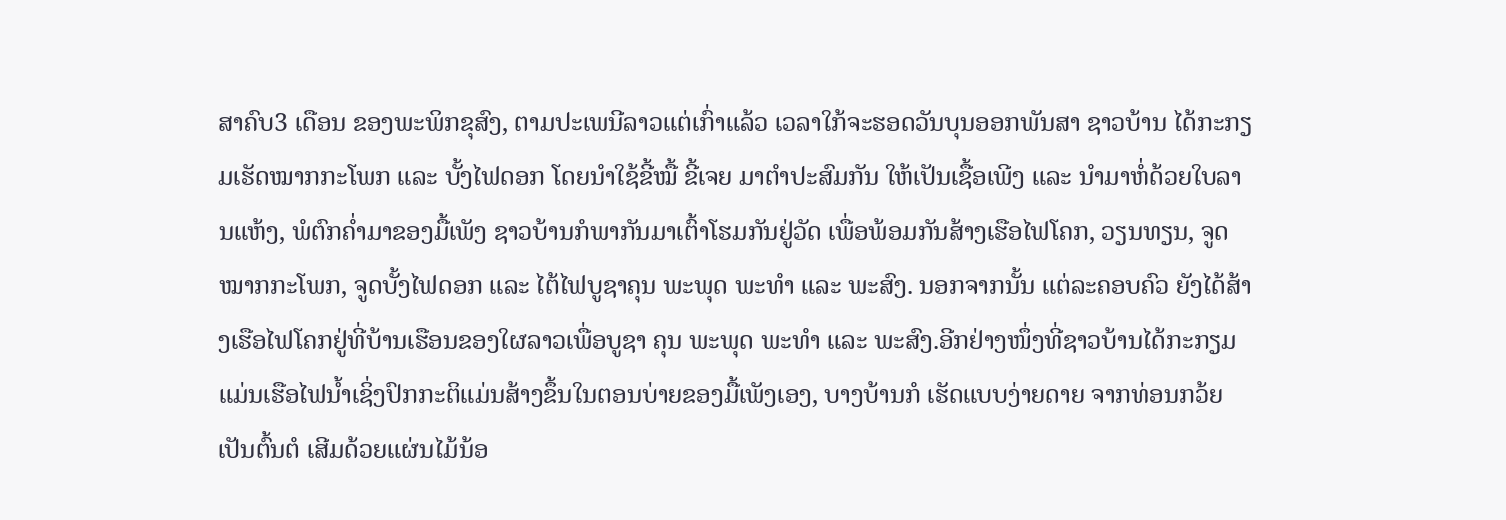ສາຄົບ3 ເດືອນ ຂອງພະພິກຂຸສົງ, ຕາມປະເພນີລາວແຕ່ເກົ່າແລ້ວ ເວລາໃກ້ຈະຮອດວັນບຸນອອກພັນສາ ຊາວບ້ານ ໄດ້ກະກຽມເຮັດໝາກກະໂພກ ແລະ ບັ້ງໄຟດອກ ໂດຍນຳໃຊ້ຂີ້ໝື້ ຂີ້ເຈຍ ມາຕຳປະສົມກັນ ໃຫ້ເປັນເຊື້ອເພີງ ແລະ ນຳມາຫໍ່ດ້ວຍໃບລານແຫ້ງ, ພໍຕົກຄ່ຳມາຂອງມື້ເພັງ ຊາວບ້ານກໍພາກັນມາເຕົ້າໂຮມກັນຢູ່ວັດ ເພື່ອພ້ອມກັນສ້າງເຮືອໄຟໂຄກ, ວຽນທຽນ, ຈູດໝາກກະໂພກ, ຈູດບັ້ງໄຟດອກ ແລະ ໄຕ້ໄຟບູຊາຄຸນ ພະພຸດ ພະທຳ ແລະ ພະສົງ. ນອກຈາກນັ້ນ ແຕ່ລະຄອບຄົວ ຍັງໄດ້ສ້າງເຮືອໄຟໂຄກຢູ່ທີ່ບ້ານເຮືອນຂອງໃຜລາວເພື່ອບູຊາ ຄຸນ ພະພຸດ ພະທຳ ແລະ ພະສົງ.ອີກຢ່າງໜຶ່ງທີ່ຊາວບ້ານໄດ້ກະກຽມ ແມ່ນເຮືອໄຟນ້ຳເຊິ່ງປົກກະຕິແມ່ນສ້າງຂຶ້ນໃນຕອນບ່າຍຂອງມື້ເພັງເອງ, ບາງບ້ານກໍ ເຮັດແບບງ່າຍດາຍ ຈາກທ່ອນກວ້ຍເປັນຕົ້ນຕໍ ເສີມດ້ວຍແຜ່ນໄມ້ນ້ອ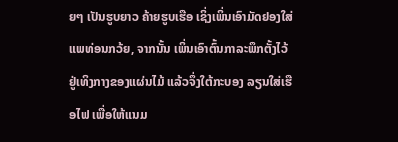ຍໆ ເປັນຮູບຍາວ ຄ້າຍຮູບເຮືອ ເຊິ່ງເພິ່ນເອົາມັດຢອງໃສ່ແພທ່ອນກວ້ຍ, ຈາກນັ້ນ ເພິ່ນເອົາຕົ້ນກາລະພຶກຕັ້ງໄວ້ ຢູ່ເທິງກາງຂອງແຜ່ນໄມ້ ແລ້ວຈຶ່ງໃຕ້ກະບອງ ລຽນໃສ່ເຮືອໄຟ ເພື່ອໃຫ້ແນມ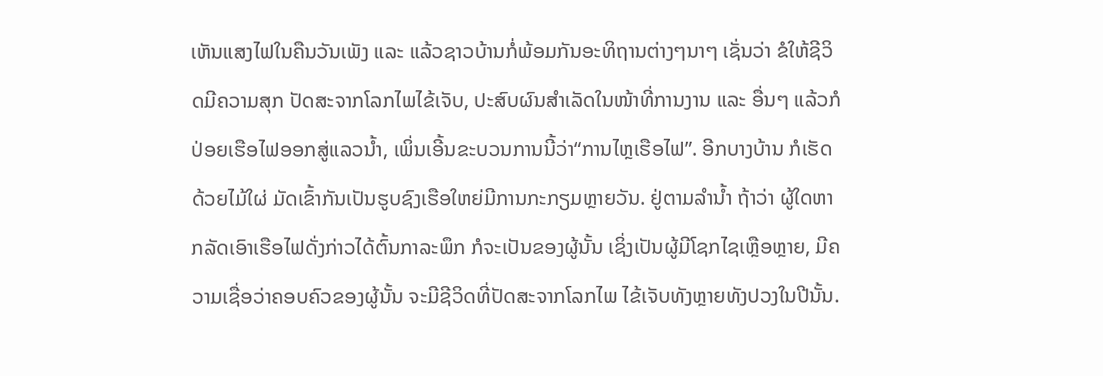ເຫັນແສງໄຟໃນຄືນວັນເພັງ ແລະ ແລ້ວຊາວບ້ານກໍ່ພ້ອມກັນອະທິຖານຕ່າງໆນາໆ ເຊັ່ນວ່າ ຂໍໃຫ້ຊີວິດມີຄວາມສຸກ ປັດສະຈາກໂລກໄພໄຂ້ເຈັບ, ປະສົບຜົນສຳເລັດໃນໜ້າທີ່ການງານ ແລະ ອື່ນໆ ແລ້ວກໍປ່ອຍເຮືອໄຟອອກສູ່ແລວນ້ຳ, ເພິ່ນເອີ້ນຂະບວນການນີ້ວ່າ“ການໄຫຼເຮືອໄຟ”. ອີກບາງບ້ານ ກໍເຮັດດ້ວຍໄມ້ໃຜ່ ມັດເຂົ້າກັນເປັນຮູບຊົງເຮືອໃຫຍ່ມີການກະກຽມຫຼາຍວັນ. ຢູ່ຕາມລຳນ້ຳ ຖ້າວ່າ ຜູ້ໃດຫາກລັດເອົາເຮືອໄຟດັ່ງກ່າວໄດ້ຕົ້ນກາລະພຶກ ກໍຈະເປັນຂອງຜູ້ນັ້ນ ເຊິ່ງເປັນຜູ້ມີໂຊກໄຊເຫຼືອຫຼາຍ, ມີຄວາມເຊື່ອວ່າຄອບຄົວຂອງຜູ້ນັ້ນ ຈະມີຊີວິດທີ່ປັດສະຈາກໂລກໄພ ໄຂ້ເຈັບທັງຫຼາຍທັງປວງໃນປີນັ້ນ.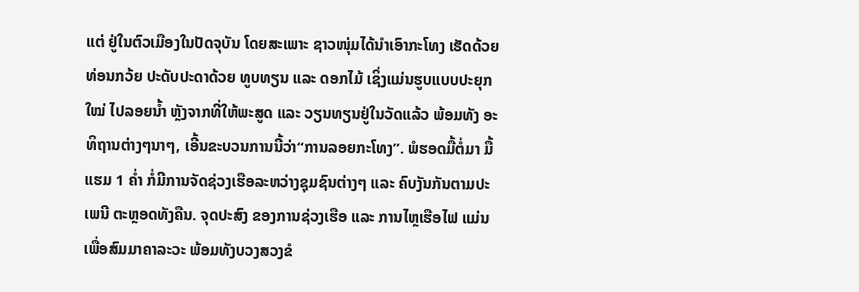ແຕ່ ຢູ່ໃນຕົວເມືອງໃນປັດຈຸບັນ ໂດຍສະເພາະ ຊາວໜຸ່ມໄດ້ນຳເອົາກະໂທງ ເຮັດດ້ວຍທ່ອນກວ້ຍ ປະດັບປະດາດ້ວຍ ທູບທຽນ ແລະ ດອກໄມ້ ເຊິ່ງແມ່ນຮູບແບບປະຍຸກໃໝ່ ໄປລອຍນ້ຳ ຫຼັງຈາກທີ່ໃຫ້ພະສູດ ແລະ ວຽນທຽນຢູ່ໃນວັດແລ້ວ ພ້ອມທັງ ອະທິຖານຕ່າງໆນາໆ, ເອີ້ນຂະບວນການນີ້ວ່າ“ການລອຍກະໂທງ”. ພໍຮອດມື້ຕໍ່ມາ ມື້ແຮມ 1 ຄ່ຳ ກໍ່ມີການຈັດຊ່ວງເຮືອລະຫວ່າງຊຸມຊົນຕ່າງໆ ແລະ ຄົບງັນກັນຕາມປະເພນີ ຕະຫຼອດທັງຄືນ. ຈຸດປະສົງ ຂອງການຊ່ວງເຮືອ ແລະ ການໄຫຼເຮືອໄຟ ແມ່ນເພື່ອສົມມາຄາລະວະ ພ້ອມທັງບວງສວງຂໍ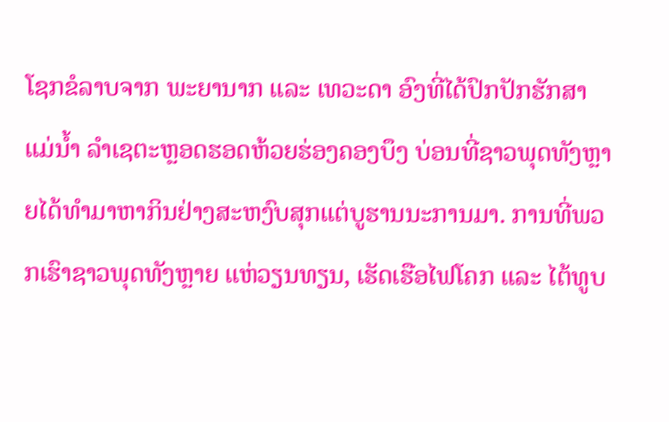ໂຊກຂໍລາບຈາກ ພະຍານາກ ແລະ ເທວະດາ ອົງທີ່ໄດ້ປົກປັກຮັກສາ ແມ່ນ້ຳ ລຳເຊຕະຫຼອດຮອດຫ້ວຍຮ່ອງຄອງບຶງ ບ່ອນທີ່ຊາວພຸດທັງຫຼາຍໄດ້ທຳມາຫາກິນຢ່າງສະຫງົບສຸກແຕ່ບູຮານນະການມາ. ການທີ່ພວກເຮົາຊາວພຸດທັງຫຼາຍ ແຫ່ວຽນທຽນ, ເຮັດເຮືອໄຟໂຄກ ແລະ ໄຕ້ທູບ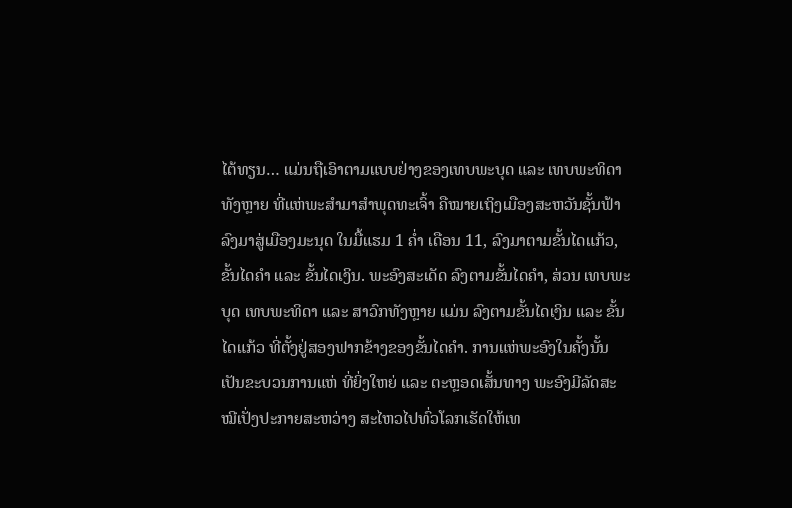ໄຕ້ທຽນ… ແມ່ນຖືເອົາຕາມແບບຢ່າງຂອງເທບພະບຸດ ແລະ ເທບພະທິດາທັງຫຼາຍ ທີ່ແຫ່ພະສຳມາສຳພຸດທະເຈົ້າ ຄືໝາຍເຖິງເມືອງສະຫວັນຊັ້ນຟ້າ ລົງມາສູ່ເມືອງມະນຸດ ໃນມື້ແຮມ 1 ຄ່ຳ ເດືອນ 11, ລົງມາຕາມຂັ້ນໄດແກ້ວ, ຂັ້ນໄດຄຳ ແລະ ຂັ້ນໄດເງິນ. ພະອົງສະເດັດ ລົງຕາມຂັ້ນໄດຄຳ, ສ່ວນ ເທບພະບຸດ ເທບພະທິດາ ແລະ ສາວົກທັງຫຼາຍ ແມ່ນ ລົງຕາມຂັ້ນໄດເງິນ ແລະ ຂັ້ນໄດແກ້ວ ທີ່ຕັ້ງຢູ່ສອງຟາກຂ້າງຂອງຂັ້ນໄດຄຳ. ການແຫ່ພະອົງໃນຄັ້ງນັ້ນ ເປັນຂະບວນການແຫ່ ທີ່ຍິ່ງໃຫຍ່ ແລະ ຕະຫຼອດເສັ້ນທາງ ພະອົງມີລັດສະໝີເປັ່ງປະກາຍສະຫວ່າງ ສະໄຫວໄປທົ່ວໂລກເຮັດໃຫ້ເທ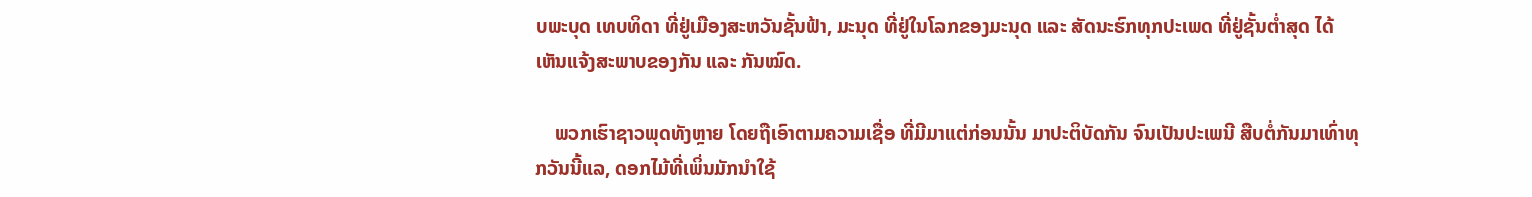ບພະບຸດ ເທບທິດາ ທີ່ຢູ່ເມືອງສະຫວັນຊັ້ນຟ້າ, ມະນຸດ ທີ່ຢູ່ໃນໂລກຂອງມະນຸດ ແລະ ສັດນະຮົກທຸກປະເພດ ທີ່ຢູ່ຊັ້ນຕ່ຳສຸດ ໄດ້ເຫັນແຈ້ງສະພາບຂອງກັນ ແລະ ກັນໝົດ.

    ພວກເຮົາຊາວພຸດທັງຫຼາຍ ໂດຍຖືເອົາຕາມຄວາມເຊື່ອ ທີ່ມີມາແຕ່ກ່ອນນັ້ນ ມາປະຕິບັດກັນ ຈົນເປັນປະເພນີ ສືບຕໍ່ກັນມາເທົ່າທຸກວັນນີ້ແລ, ດອກໄມ້ທີ່ເພິ່ນມັກນຳໃຊ້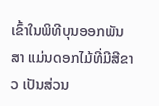ເຂົ້າໃນພິທີບຸນອອກພັນສາ ແມ່ນດອກໄມ້ທີ່ມີສີຂາວ ເປັນສ່ວນ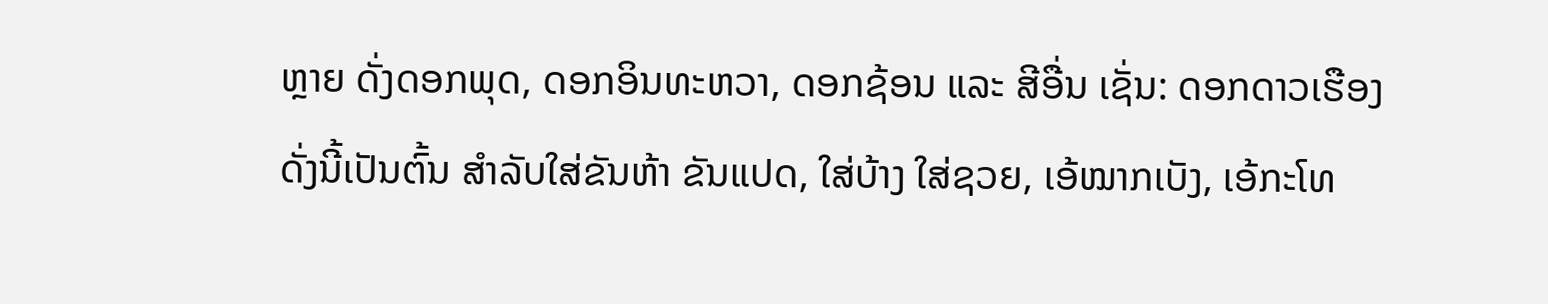ຫຼາຍ ດັ່ງດອກພຸດ, ດອກອິນທະຫວາ, ດອກຊ້ອນ ແລະ ສີອື່ນ ເຊັ່ນ: ດອກດາວເຮືອງ ດັ່ງນີ້ເປັນຕົ້ນ ສຳລັບໃສ່ຂັນຫ້າ ຂັນແປດ, ໃສ່ບ້າງ ໃສ່ຊວຍ, ເອ້ໝາກເບັງ, ເອ້ກະໂທ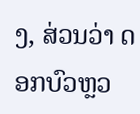ງ, ສ່ວນວ່າ ດອກບົວຫຼວ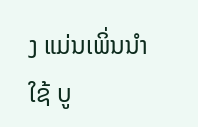ງ ແມ່ນເພິ່ນນຳໃຊ້ ບູ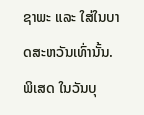ຊາພະ ແລະ ໃສ່ໃນບາດສະຫວັນເທົ່ານັ້ນ. ພິເສດ ໃນວັນບຸ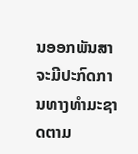ນອອກພັນສາ ຈະມີປະກົດການທາງທຳມະຊາດຕາມ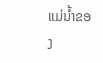ແມ່ນ້ຳຂອງ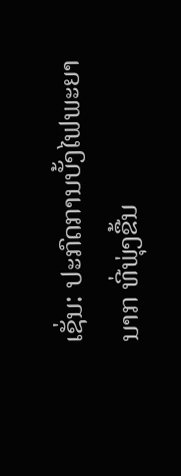ເຊັ່ນ: ປະກົດການບັ້ງໄຟພະຍານາກ ທີ່ພຸ່ງຂື້ນ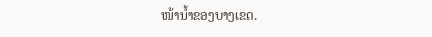ໜ້ານ້ຳຂອງບາງເຂດ.